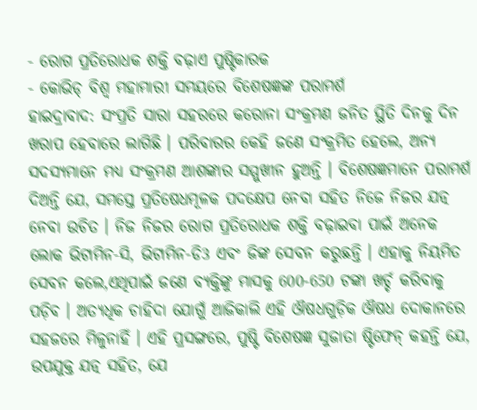- ରୋଗ ପ୍ରତିରୋଧକ ଶକ୍ତି ବଢ଼ାଏ ପୁଷ୍ଟିକାରକ
- କୋଭିଡ୍ ବିଶ୍ବ ମହାମାରୀ ସମୟରେ ବିଶେଷଜ୍ଞଙ୍କ ପରାମର୍ଶ
ହାଇଦ୍ରାବାଦ: ସଂପ୍ରତି ସାରା ସହରରେ କରୋନା ସଂକ୍ରମଣ ଜନିତ ସ୍ଥିତି ଦିନକୁ ଦିନ ଖରାପ ହେବାରେ ଲାଗିଛି । ପରିବାରର କେହି ଜଣେ ସଂକ୍ରମିତ ହେଲେ, ଅନ୍ୟ ସଦସ୍ୟମାନେ ମଧ୍ୟ ସଂକ୍ରମଣ ଆଶଙ୍କାର ସମ୍ମୁଖୀନ ହୁଅନ୍ତି । ବିଶେଷଜ୍ଞମାନେ ପରାମର୍ଶ ଦିଅନ୍ତି ଯେ, ସମସ୍ତେ ପ୍ରତିଷେଧମୂଳକ ପଦକ୍ଷେପ ନେବା ସହିତ ନିଜେ ନିଜର ଯତ୍ନ ନେବା ଉଚିତ । ନିଜ ନିଜର ରୋଗ ପ୍ରତିରୋଧକ ଶକ୍ତି ବଢ଼ାଇବା ପାଇଁ ଅନେକ ଲୋକ ଭିଟାମିନ-ସି, ଭିଟାମିନ-ଡି3 ଏବଂ ଜିଙ୍କ ସେବନ କରୁଛନ୍ତି । ଏହାକୁ ନିୟମିତ ସେବନ କଲେ,ଏଥିପାଇଁ ଜଣେ ବ୍ୟକ୍ତିଙ୍କୁ ମାସକୁ 600-650 ଟଙ୍କା ଖର୍ଚ୍ଚ କରିବାକୁ ପଡ଼ିବ । ଅତ୍ୟଧିକ ଚାହିଦା ଯୋଗୁଁ ଆଜିକାଲି ଏହି ଔଷଧଗୁଡ଼ିକ ଔଷଧ ଦୋକାନରେ ସହଜରେ ମିଳୁନାହିଁ । ଏହି ପ୍ରସଙ୍ଗରେ, ପୁଷ୍ଟି ବିଶେଷଜ୍ଞ ସୁଜାତା ଷ୍ଟିଫେନ୍ କହନ୍ତି ଯେ, ଉପଯୁକ୍ତ ଯତ୍ନ ସହିତ, ଯେ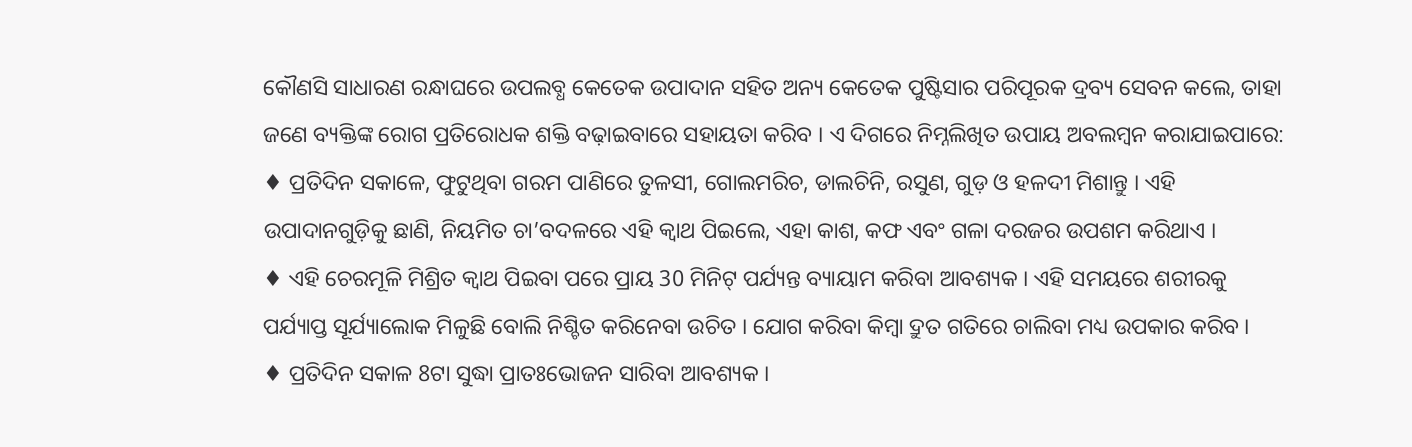କୌଣସି ସାଧାରଣ ରନ୍ଧାଘରେ ଉପଲବ୍ଧ କେତେକ ଉପାଦାନ ସହିତ ଅନ୍ୟ କେତେକ ପୁଷ୍ଟିସାର ପରିପୂରକ ଦ୍ରବ୍ୟ ସେବନ କଲେ, ତାହା ଜଣେ ବ୍ୟକ୍ତିଙ୍କ ରୋଗ ପ୍ରତିରୋଧକ ଶକ୍ତି ବଢ଼ାଇବାରେ ସହାୟତା କରିବ । ଏ ଦିଗରେ ନିମ୍ନଲିଖିତ ଉପାୟ ଅବଲମ୍ବନ କରାଯାଇପାରେ:
♦ ପ୍ରତିଦିନ ସକାଳେ, ଫୁଟୁଥିବା ଗରମ ପାଣିରେ ତୁଳସୀ, ଗୋଲମରିଚ, ଡାଲଚିନି, ରସୁଣ, ଗୁଡ଼ ଓ ହଳଦୀ ମିଶାନ୍ତୁ । ଏହି ଉପାଦାନଗୁଡ଼ିକୁ ଛାଣି, ନିୟମିତ ଚା’ବଦଳରେ ଏହି କ୍ବାଥ ପିଇଲେ, ଏହା କାଶ, କଫ ଏବଂ ଗଳା ଦରଜର ଉପଶମ କରିଥାଏ ।
♦ ଏହି ଚେରମୂଳି ମିଶ୍ରିତ କ୍ବାଥ ପିଇବା ପରେ ପ୍ରାୟ 30 ମିନିଟ୍ ପର୍ଯ୍ୟନ୍ତ ବ୍ୟାୟାମ କରିବା ଆବଶ୍ୟକ । ଏହି ସମୟରେ ଶରୀରକୁ ପର୍ଯ୍ୟାପ୍ତ ସୂର୍ଯ୍ୟାଲୋକ ମିଳୁଛି ବୋଲି ନିଶ୍ଚିତ କରିନେବା ଉଚିତ । ଯୋଗ କରିବା କିମ୍ବା ଦ୍ରୁତ ଗତିରେ ଚାଲିବା ମଧ୍ୟ ଉପକାର କରିବ ।
♦ ପ୍ରତିଦିନ ସକାଳ 8ଟା ସୁଦ୍ଧା ପ୍ରାତଃଭୋଜନ ସାରିବା ଆବଶ୍ୟକ ।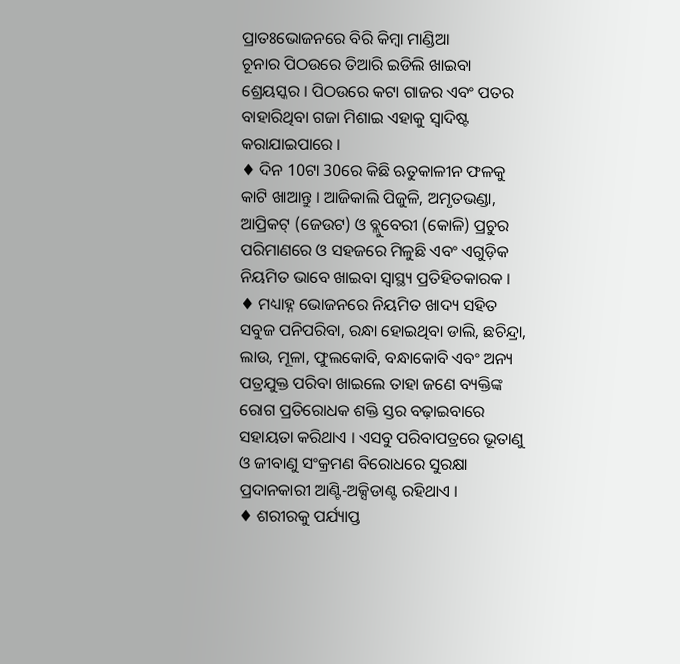ପ୍ରାତଃଭୋଜନରେ ବିରି କିମ୍ବା ମାଣ୍ଡିଆ
ଚୂନାର ପିଠଉରେ ତିଆରି ଇଡିଲି ଖାଇବା ଶ୍ରେୟସ୍କର । ପିଠଉରେ କଟା ଗାଜର ଏବଂ ପତର ବାହାରିଥିବା ଗଜା ମିଶାଇ ଏହାକୁ ସ୍ବାଦିଷ୍ଟ କରାଯାଇପାରେ ।
♦ ଦିନ 10ଟା 30ରେ କିଛି ଋତୁକାଳୀନ ଫଳକୁ କାଟି ଖାଆନ୍ତୁ । ଆଜିକାଲି ପିଜୁଳି, ଅମୃତଭଣ୍ଡା, ଆପ୍ରିକଟ୍ (ଜେଉଟ) ଓ ବ୍ଲୁବେରୀ (କୋଳି) ପ୍ରଚୁର ପରିମାଣରେ ଓ ସହଜରେ ମିଳୁଛି ଏବଂ ଏଗୁଡ଼ିକ ନିୟମିତ ଭାବେ ଖାଇବା ସ୍ବାସ୍ଥ୍ୟ ପ୍ରତିହିତକାରକ ।
♦ ମଧ୍ୟାହ୍ନ ଭୋଜନରେ ନିୟମିତ ଖାଦ୍ୟ ସହିତ ସବୁଜ ପନିପରିବା, ରନ୍ଧା ହୋଇଥିବା ଡାଲି, ଛଚିନ୍ଦ୍ରା, ଲାଉ, ମୂଳା, ଫୁଲକୋବି, ବନ୍ଧାକୋବି ଏବଂ ଅନ୍ୟ ପତ୍ରଯୁକ୍ତ ପରିବା ଖାଇଲେ ତାହା ଜଣେ ବ୍ୟକ୍ତିଙ୍କ ରୋଗ ପ୍ରତିରୋଧକ ଶକ୍ତି ସ୍ତର ବଢ଼ାଇବାରେ ସହାୟତା କରିଥାଏ । ଏସବୁ ପରିବାପତ୍ରରେ ଭୂତାଣୁ ଓ ଜୀବାଣୁ ସଂକ୍ରମଣ ବିରୋଧରେ ସୁରକ୍ଷା ପ୍ରଦାନକାରୀ ଆଣ୍ଟି-ଅକ୍ସିଡାଣ୍ଟ ରହିଥାଏ ।
♦ ଶରୀରକୁ ପର୍ଯ୍ୟାପ୍ତ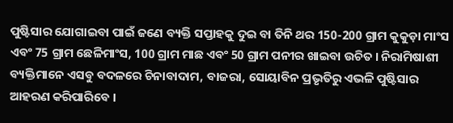ପୁଷ୍ଟିସାର ଯୋଗାଇବା ପାଇଁ ଜଣେ ବ୍ୟକ୍ତି ସପ୍ତାହକୁ ଦୁଇ ବା ତିନି ଥର 150-200 ଗ୍ରାମ କୁକୁଡ଼ା ମାଂସ ଏବଂ 75 ଗ୍ରାମ ଛେଳିମାଂସ, 100 ଗ୍ରାମ ମାଛ ଏବଂ 50 ଗ୍ରାମ ପନୀର ଖାଇବା ଉଚିତ । ନିରାମିଷାଶୀ ବ୍ୟକ୍ତିମାନେ ଏସବୁ ବଦଳରେ ଚିନାବାଦାମ, ବାଜରା, ସୋୟାବିନ ପ୍ରଭୃତିରୁ ଏଭଳି ପୁଷ୍ଟିସାର ଆହରଣ କରିପାରିବେ ।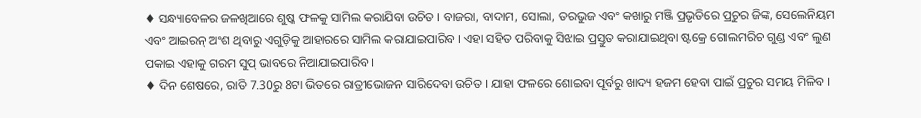♦ ସନ୍ଧ୍ୟାବେଳର ଜଳଖିଆରେ ଶୁଷ୍କ ଫଳକୁ ସାମିଲ କରାଯିବା ଉଚିତ । ବାଜରା, ବାଦାମ, ସୋଲା, ତରଭୁଜ ଏବଂ କଖାରୁ ମଞ୍ଜି ପ୍ରଭୃତିରେ ପ୍ରଚୁର ଜିଙ୍କ, ସେଲେନିୟମ ଏବଂ ଆଇରନ୍ ଅଂଶ ଥିବାରୁ ଏଗୁଡ଼ିକୁ ଆହାରରେ ସାମିଲ କରାଯାଇପାରିବ । ଏହା ସହିତ ପରିବାକୁ ସିଝାଇ ପ୍ରସ୍ତୁତ କରାଯାଇଥିବା ଷ୍ଟକ୍ରେ ଗୋଲମରିଚ ଗୁଣ୍ଡ ଏବଂ ଲୁଣ ପକାଇ ଏହାକୁ ଗରମ ସୁପ୍ ଭାବରେ ନିଆଯାଇପାରିବ ।
♦ ଦିନ ଶେଷରେ, ରାତି 7.30ରୁ 8ଟା ଭିତରେ ରାତ୍ରୀଭୋଜନ ସାରିଦେବା ଉଚିତ । ଯାହା ଫଳରେ ଶୋଇବା ପୂର୍ବରୁ ଖାଦ୍ୟ ହଜମ ହେବା ପାଇଁ ପ୍ରଚୁର ସମୟ ମିଳିବ ।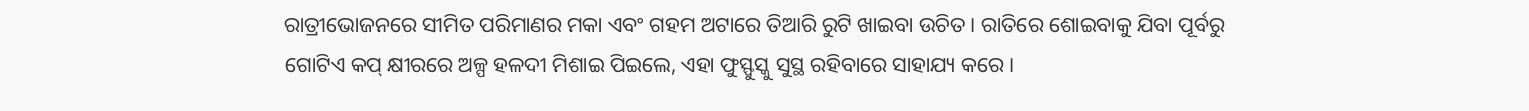ରାତ୍ରୀଭୋଜନରେ ସୀମିତ ପରିମାଣର ମକା ଏବଂ ଗହମ ଅଟାରେ ତିଆରି ରୁଟି ଖାଇବା ଉଚିତ । ରାତିରେ ଶୋଇବାକୁ ଯିବା ପୂର୍ବରୁ ଗୋଟିଏ କପ୍ କ୍ଷୀରରେ ଅଳ୍ପ ହଳଦୀ ମିଶାଇ ପିଇଲେ, ଏହା ଫୁସ୍ଫୁସ୍କୁ ସୁସ୍ଥ ରହିବାରେ ସାହାଯ୍ୟ କରେ ।